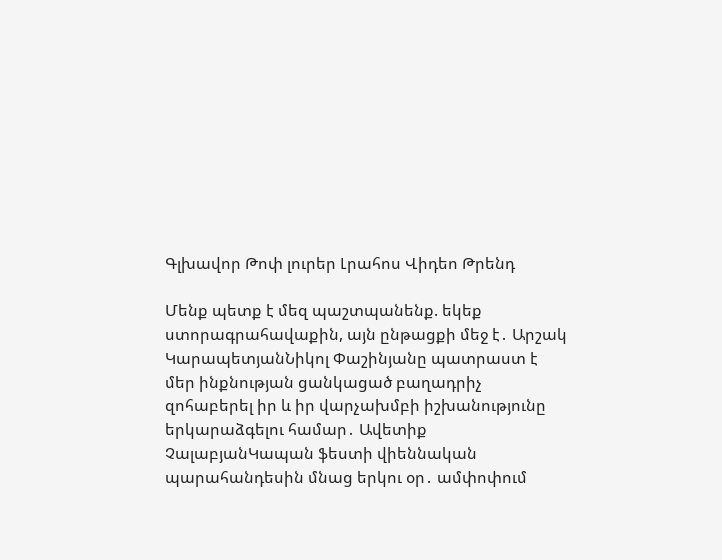Գլխավոր Թոփ լուրեր Լրահոս Վիդեո Թրենդ

Մենք պետք է մեզ պաշտպանենք. եկեք ստորագրահավաքին, այն ընթացքի մեջ է․ Արշակ ԿարապետյանՆիկոլ Փաշինյանը պատրաստ է մեր ինքնության ցանկացած բաղադրիչ զոհաբերել իր և իր վարչախմբի իշխանությունը երկարաձգելու համար․ Ավետիք ՉալաբյանԿապան ֆեստի վիեննական պարահանդեսին մնաց երկու օր․ ամփոփում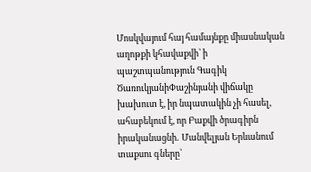Մոսկվայում հայ համայնքը միասնական աղոթքի կհավաքվի՝ ի պաշտպանություն Գագիկ ԾառուկյանիՓաշինյանի վիճակը խախուտ է, իր նպատակին չի հասել, ահաբեկում է, որ Բաքվի ծրագիրն իրականացնի․ Մանվելյան Երևանում տաքսու գները՝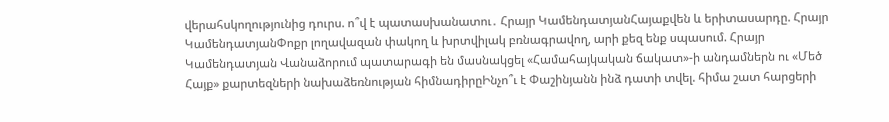վերահսկողությունից դուրս. ո՞վ է պատասխանատու․ Հրայր ԿամենդատյանՀայաքվեն և երիտասարդը. Հրայր ԿամենդատյանՓոքր լողավազան փակող և խրտվիլակ բռնագրավող, արի քեզ ենք սպասում. Հրայր Կամենդատյան Վանաձորում պատարագի են մասնակցել «Համահայկական ճակատ»-ի անդամներն ու «Մեծ Հայք» քարտեզների նախաձեռնության հիմնադիրըԻնչո՞ւ է Փաշինյանն ինձ դատի տվել. հիմա շատ հարցերի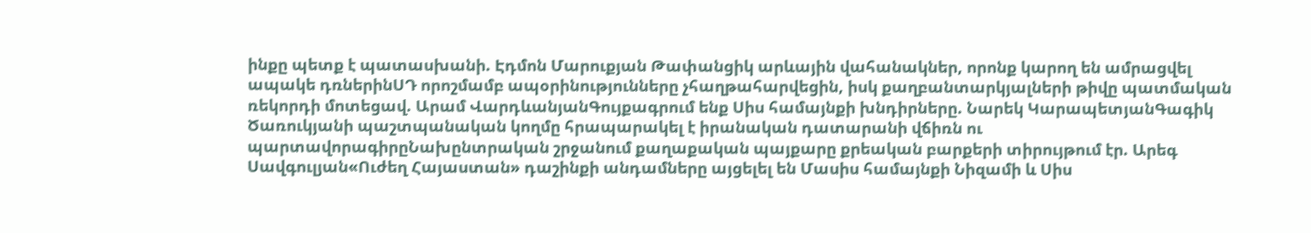ինքը պետք է պատասխանի. Էդմոն Մարուքյան Թափանցիկ արևային վահանակներ, որոնք կարող են ամրացվել ապակե դռներինՍԴ որոշմամբ ապօրինությունները չհաղթահարվեցին, իսկ քաղբանտարկյալների թիվը պատմական ռեկորդի մոտեցավ. Արամ ՎարդևանյանԳույքագրում ենք Սիս համայնքի խնդիրները. Նարեկ ԿարապետյանԳագիկ Ծառուկյանի պաշտպանական կողմը հրապարակել է իրանական դատարանի վճիռն ու պարտավորագիրըՆախընտրական շրջանում քաղաքական պայքարը քրեական բարքերի տիրույթում էր. Արեգ Սավգուլյան«Ուժեղ Հայաստան» դաշինքի անդամները այցելել են Մասիս համայնքի Նիզամի և Սիս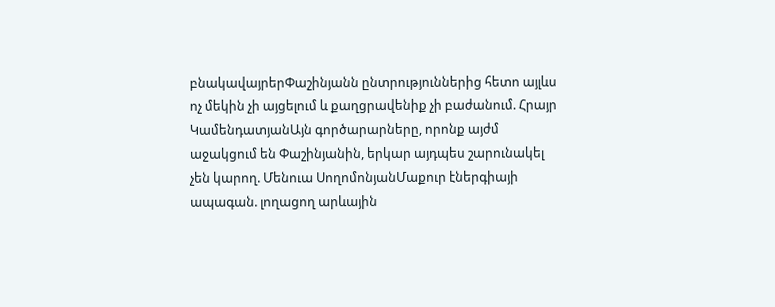բնակավայրերՓաշինյանն ընտրություններից հետո այլևս ոչ մեկին չի այցելում և քաղցրավենիք չի բաժանում. Հրայր ԿամենդատյանԱյն գործարարները, որոնք այժմ աջակցում են Փաշինյանին, երկար այդպես շարունակել չեն կարող. Մենուա ՍողոմոնյանՄաքուր էներգիայի ապագան. լողացող արևային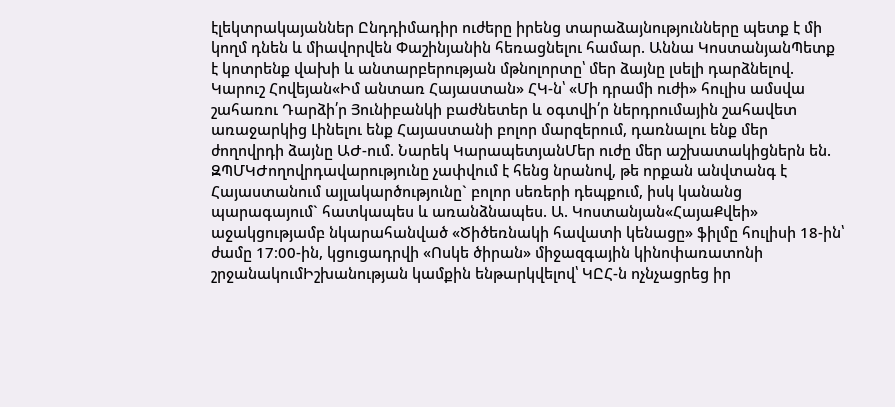էլեկտրակայաններ Ընդդիմադիր ուժերը իրենց տարաձայնությունները պետք է մի կողմ դնեն և միավորվեն Փաշինյանին հեռացնելու համար. Աննա ԿոստանյանՊետք է կոտրենք վախի և անտարբերության մթնոլորտը՝ մեր ձայնը լսելի դարձնելով. Կարուշ Հովեյան«Իմ անտառ Հայաստան» ՀԿ-ն՝ «Մի դրամի ուժի» հուլիս ամսվա շահառու Դարձի՛ր Յունիբանկի բաժնետեր և օգտվի՛ր ներդրումային շահավետ առաջարկից Լինելու ենք Հայաստանի բոլոր մարզերում, դառնալու ենք մեր ժողովրդի ձայնը ԱԺ-ում. Նարեկ ԿարապետյանՄեր ուժը մեր աշխատակիցներն են. ԶՊՄԿԺողովրդավարությունը չափվում է հենց նրանով, թե որքան անվտանգ է Հայաստանում այլակարծությունը` բոլոր սեռերի դեպքում, իսկ կանանց պարագայում` հատկապես և առանձնապես. Ա. Կոստանյան«ՀայաՔվեի» աջակցությամբ նկարահանված «Ծիծեռնակի հավատի կենացը» ֆիլմը հուլիսի 18-ին՝ ժամը 17։00-ին, կցուցադրվի «Ոսկե ծիրան» միջազգային կինոփառատոնի շրջանակումԻշխանության կամքին ենթարկվելով՝ ԿԸՀ-ն ոչնչացրեց իր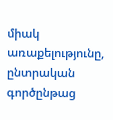միակ առաքելությունը, ընտրական գործընթաց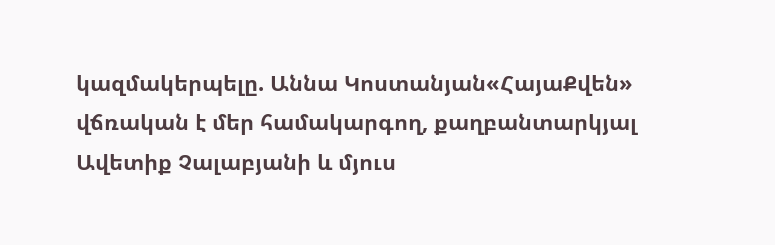կազմակերպելը. Աննա Կոստանյան«ՀայաՔվեն» վճռական է մեր համակարգող, քաղբանտարկյալ Ավետիք Չալաբյանի և մյուս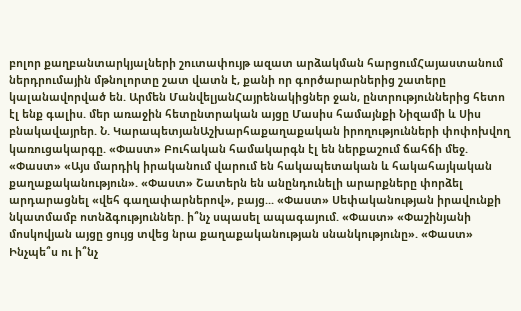բոլոր քաղբանտարկյալների շուտափույթ ազատ արձակման հարցումՀայաստանում ներդրումային մթնոլորտը շատ վատն է, քանի որ գործարարներից շատերը կալանավորված են. Արմեն ՄանվելյանՀայրենակիցներ ջան, ընտրություններից հետո էլ ենք գալիս. մեր առաջին հետընտրական այցը Մասիս համայնքի Նիզամի և Սիս բնակավայրեր. Ն. ԿարապետյանԱշխարհաքաղաքական իրողությունների փոփոխվող կառուցակարգը. «Փաստ» Բուհական համակարգն էլ են ներքաշում ճահճի մեջ. «Փաստ» «Այս մարդիկ իրականում վարում են հակապետական և հակահայկական քաղաքականություն». «Փաստ» Շատերն են անընդունելի արարքները փորձել արդարացնել «վեհ գաղափարներով», բայց... «Փաստ» Սեփականության իրավունքի նկատմամբ ոտնձգություններ. ի՞նչ սպասել ապագայում. «Փաստ» «Փաշինյանի մոսկովյան այցը ցույց տվեց նրա քաղաքականության սնանկությունը». «Փաստ» Ինչպե՞ս ու ի՞նչ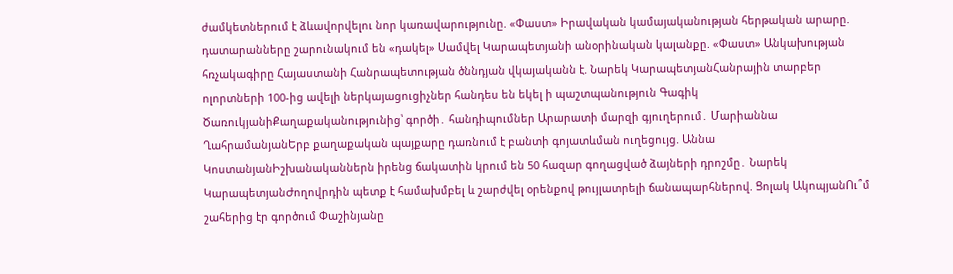ժամկետներում է ձևավորվելու նոր կառավարությունը. «Փաստ» Իրավական կամայականության հերթական արարը. դատարանները շարունակում են «դակել» Սամվել Կարապետյանի անօրինական կալանքը. «Փաստ» Անկախության հռչակագիրը Հայաստանի Հանրապետության ծննդյան վկայականն է. Նարեկ ԿարապետյանՀանրային տարբեր ոլորտների 100-ից ավելի ներկայացուցիչներ հանդես են եկել ի պաշտպանություն Գագիկ ԾառուկյանիՔաղաքականությունից՝ գործի․ հանդիպումներ Արարատի մարզի գյուղերում․ Մարիաննա ՂահրամանյանԵրբ քաղաքական պայքարը դառնում է բանտի գոյատևման ուղեցույց. Աննա ԿոստանյանԻշխանականներն իրենց ճակատին կրում են 50 հազար գողացված ձայների դրոշմը․ Նարեկ ԿարապետյանԺողովրդին պետք է համախմբել և շարժվել օրենքով թույլատրելի ճանապարհներով. Ցոլակ ԱկոպյանՈւ՞մ շահերից էր գործում Փաշինյանը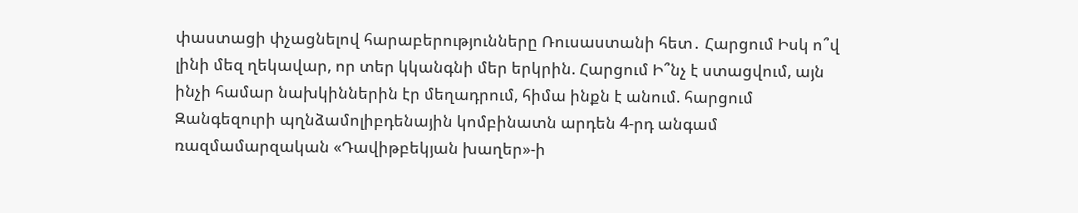փաստացի փչացնելով հարաբերությունները Ռուսաստանի հետ․ Հարցում Իսկ ո՞վ լինի մեզ ղեկավար, որ տեր կկանգնի մեր երկրին. Հարցում Ի՞նչ է ստացվում, այն ինչի համար նախկիններին էր մեղադրում, հիմա ինքն է անում. հարցում Զանգեզուրի պղնձամոլիբդենային կոմբինատն արդեն 4-րդ անգամ ռազմամարզական «Դավիթբեկյան խաղեր»-ի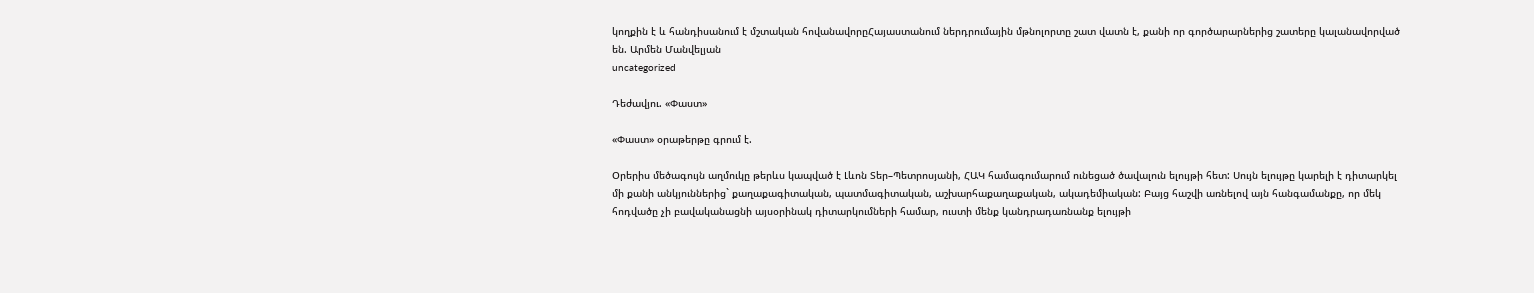կողքին է և հանդիսանում է մշտական հովանավորըՀայաստանում ներդրումային մթնոլորտը շատ վատն է, քանի որ գործարարներից շատերը կալանավորված են. Արմեն Մանվելյան
uncategorized

Դեժավյու. «Փաստ»

«Փաստ» օրաթերթը գրում է.

Օրերիս մեծագույն աղմուկը թերևս կապված է Լևոն Տեր–Պետրոսյանի, ՀԱԿ համագումարում ունեցած ծավալուն ելույթի հետ: Սույն ելույթը կարելի է դիտարկել մի քանի անկյուններից` քաղաքագիտական, պատմագիտական, աշխարհաքաղաքական, ակադեմիական: Բայց հաշվի առնելով այն հանգամանքը, որ մեկ հոդվածը չի բավականացնի այսօրինակ դիտարկումների համար, ուստի մենք կանդրադառնանք ելույթի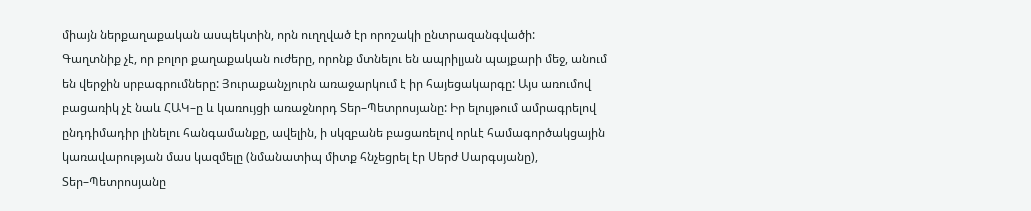միայն ներքաղաքական ասպեկտին, որն ուղղված էր որոշակի ընտրազանգվածի:
Գաղտնիք չէ, որ բոլոր քաղաքական ուժերը, որոնք մտնելու են ապրիլյան պայքարի մեջ, անում են վերջին սրբագրումները: Յուրաքանչյուրն առաջարկում է իր հայեցակարգը: Այս առումով բացառիկ չէ նաև ՀԱԿ–ը և կառույցի առաջնորդ Տեր–Պետրոսյանը: Իր ելույթում ամրագրելով ընդդիմադիր լինելու հանգամանքը, ավելին, ի սկզբանե բացառելով որևէ համագործակցային կառավարության մաս կազմելը (նմանատիպ միտք հնչեցրել էր Սերժ Սարգսյանը), Տեր–Պետրոսյանը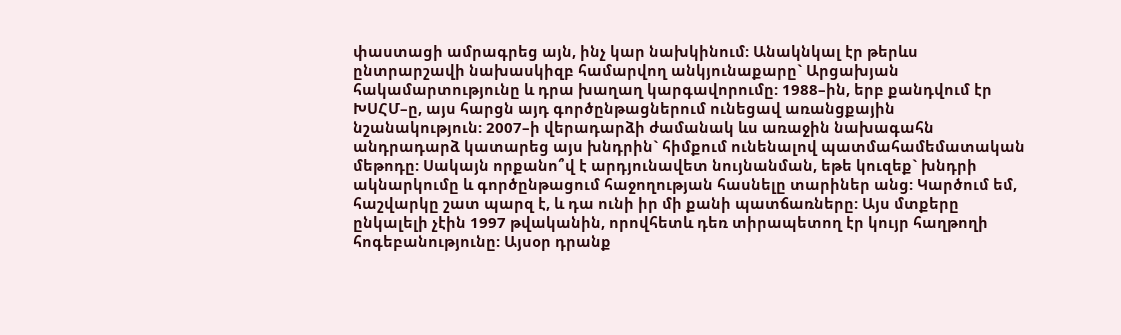փաստացի ամրագրեց այն, ինչ կար նախկինում: Անակնկալ էր թերևս ընտրարշավի նախասկիզբ համարվող անկյունաքարը` Արցախյան հակամարտությունը և դրա խաղաղ կարգավորումը: 1988–ին, երբ քանդվում էր ԽՍՀՄ–ը, այս հարցն այդ գործընթացներում ունեցավ առանցքային նշանակություն: 2007–ի վերադարձի ժամանակ ևս առաջին նախագահն անդրադարձ կատարեց այս խնդրին` հիմքում ունենալով պատմահամեմատական մեթոդը: Սակայն որքանո՞վ է արդյունավետ նույնանման, եթե կուզեք` խնդրի ակնարկումը և գործընթացում հաջողության հասնելը տարիներ անց: Կարծում եմ, հաշվարկը շատ պարզ է, և դա ունի իր մի քանի պատճառները: Այս մտքերը ընկալելի չէին 1997 թվականին, որովհետև դեռ տիրապետող էր կույր հաղթողի հոգեբանությունը: Այսօր դրանք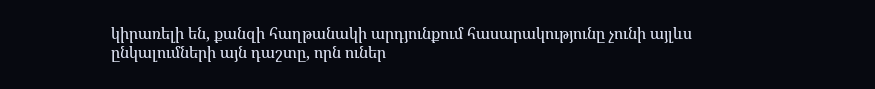կիրառելի են, քանզի հաղթանակի արդյունքում հասարակությունը չունի այլևս ընկալումների այն դաշտը, որն ուներ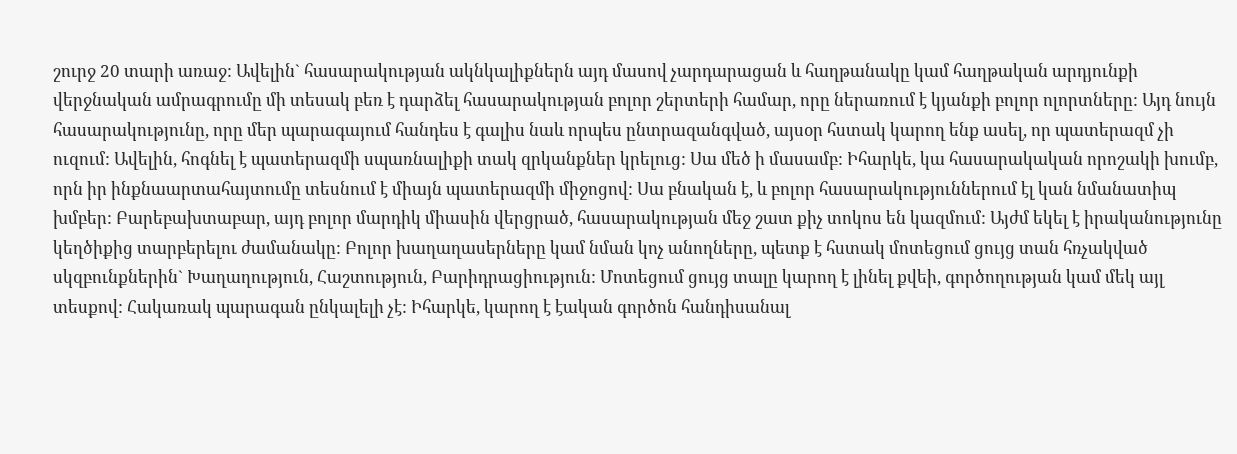շուրջ 20 տարի առաջ: Ավելին` հասարակության ակնկալիքներն այդ մասով չարդարացան և հաղթանակը կամ հաղթական արդյունքի վերջնական ամրագրումը մի տեսակ բեռ է դարձել հասարակության բոլոր շերտերի համար, որը ներառում է կյանքի բոլոր ոլորտները: Այդ նույն հասարակությունը, որը մեր պարագայում հանդես է գալիս նաև որպես ընտրազանգված, այսօր հստակ կարող ենք ասել, որ պատերազմ չի ուզում: Ավելին, հոգնել է պատերազմի սպառնալիքի տակ զրկանքներ կրելուց: Սա մեծ ի մասամբ: Իհարկե, կա հասարակական որոշակի խումբ, որն իր ինքնաարտահայտումը տեսնում է միայն պատերազմի միջոցով: Սա բնական է, և բոլոր հասարակություններում էլ կան նմանատիպ խմբեր: Բարեբախտաբար, այդ բոլոր մարդիկ միասին վերցրած, հասարակության մեջ շատ քիչ տոկոս են կազմում: Այժմ եկել է իրականությունը կեղծիքից տարբերելու ժամանակը: Բոլոր խաղաղասերները կամ նման կոչ անողները, պետք է հստակ մոտեցում ցույց տան հռչակված սկզբունքներին` Խաղաղություն, Հաշտություն, Բարիդրացիություն: Մոտեցում ցույց տալը կարող է լինել քվեի, գործողության կամ մեկ այլ տեսքով: Հակառակ պարագան ընկալելի չէ: Իհարկե, կարող է էական գործոն հանդիսանալ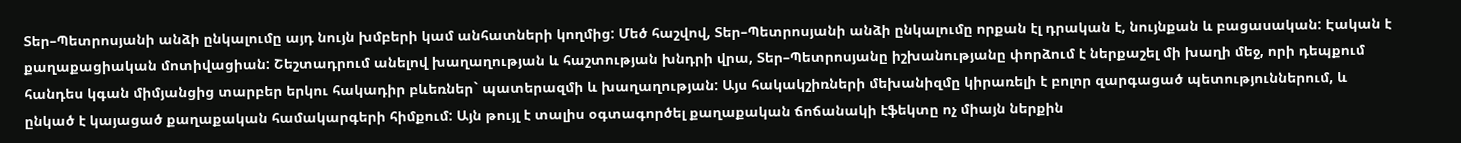Տեր–Պետրոսյանի անձի ընկալումը այդ նույն խմբերի կամ անհատների կողմից: Մեծ հաշվով, Տեր–Պետրոսյանի անձի ընկալումը որքան էլ դրական է, նույնքան և բացասական: Էական է քաղաքացիական մոտիվացիան: Շեշտադրում անելով խաղաղության և հաշտության խնդրի վրա, Տեր–Պետրոսյանը իշխանությանը փորձում է ներքաշել մի խաղի մեջ, որի դեպքում հանդես կգան միմյանցից տարբեր երկու հակադիր բևեռներ` պատերազմի և խաղաղության: Այս հակակշիռների մեխանիզմը կիրառելի է բոլոր զարգացած պետություններում, և ընկած է կայացած քաղաքական համակարգերի հիմքում: Այն թույլ է տալիս օգտագործել քաղաքական ճոճանակի էֆեկտը ոչ միայն ներքին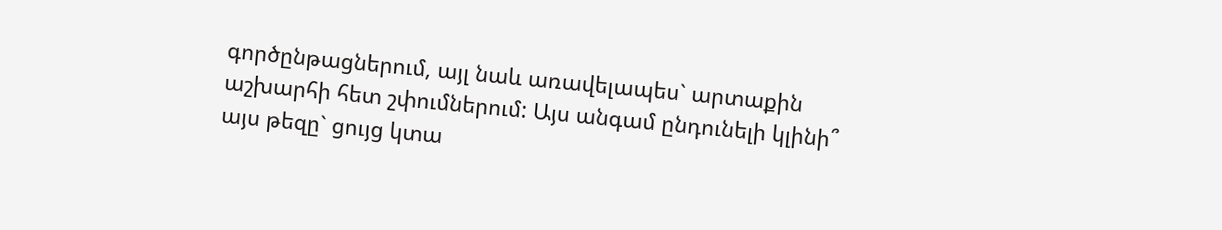գործընթացներում, այլ նաև առավելապես` արտաքին աշխարհի հետ շփումներում: Այս անգամ ընդունելի կլինի՞ այս թեզը` ցույց կտա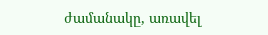ժամանակը, առավել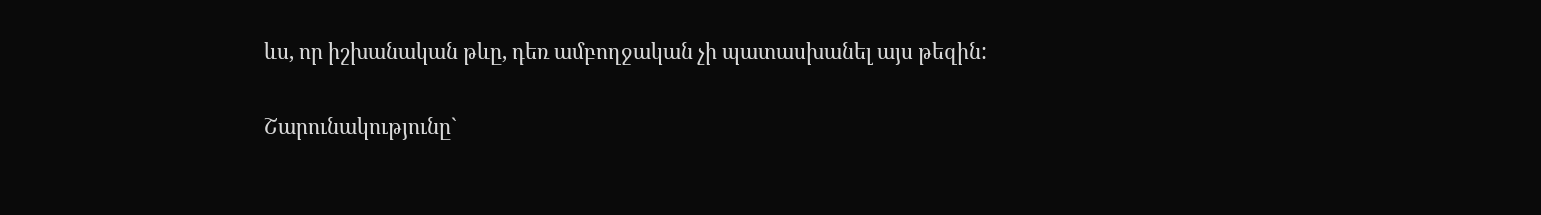ևս, որ իշխանական թևը, դեռ ամբողջական չի պատասխանել այս թեզին:

Շարունակությունը`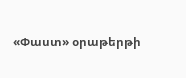«Փաստ» օրաթերթի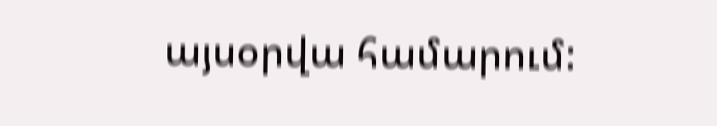այսօրվա համարում: